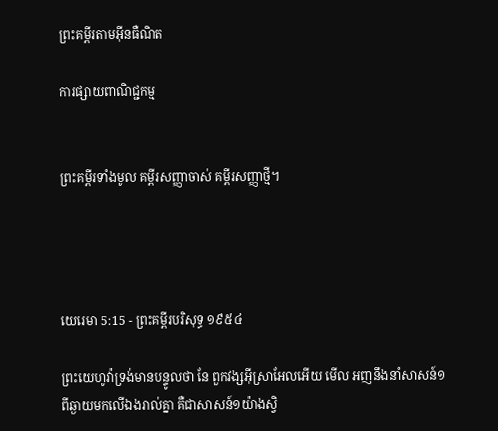ព្រះគម្ពីរតាមអ៊ីនធឺណិត

ការផ្សាយពាណិជ្ជកម្ម


ព្រះគម្ពីរទាំងមូល គម្ពីរសញ្ញាចាស់ គម្ពីរសញ្ញាថ្មី។




យេរេមា 5:15 - ព្រះគម្ពីរបរិសុទ្ធ ១៩៥៤

ព្រះ‌យេហូវ៉ាទ្រង់មានបន្ទូលថា នែ ពួកវង្សអ៊ីស្រាអែលអើយ មើល អញនឹងនាំសាសន៍១ពីឆ្ងាយមកលើឯងរាល់គ្នា គឺជាសាសន៍១យ៉ាងស្វិ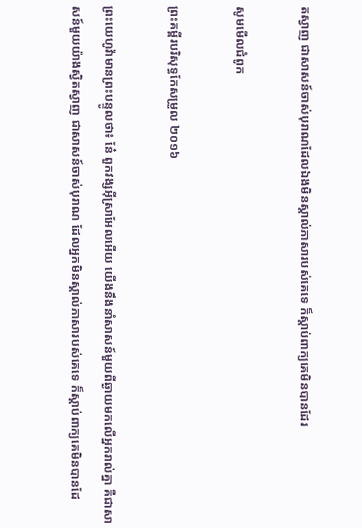ត‌ស្វាញ ជាសាសន៍ចាស់បុរាណដែលឯងមិនស្គាល់ភាសារបស់គេទេ ក៏ស្តាប់ពាក្យគេមិនបានដែរ

សូមមើលជំពូក

ព្រះគម្ពីរបរិសុទ្ធកែសម្រួល ២០១៦

ព្រះ‌យេហូវ៉ាមានព្រះ‌បន្ទូលថា៖ នែ៎ ពួកវង្សអ៊ីស្រា‌អែលអើយ យើងនឹងនាំសាសន៍មួយពីឆ្ងាយមកលើអ្នករាល់គ្នា គឺជាសាសន៍មួយយ៉ាងស្វិត‌ស្វាញ ជាសាសន៍ចាស់បុរាណ ដែលអ្នកមិនស្គាល់ភាសារបស់គេទេ ក៏ស្តាប់ពាក្យគេមិនបានដែ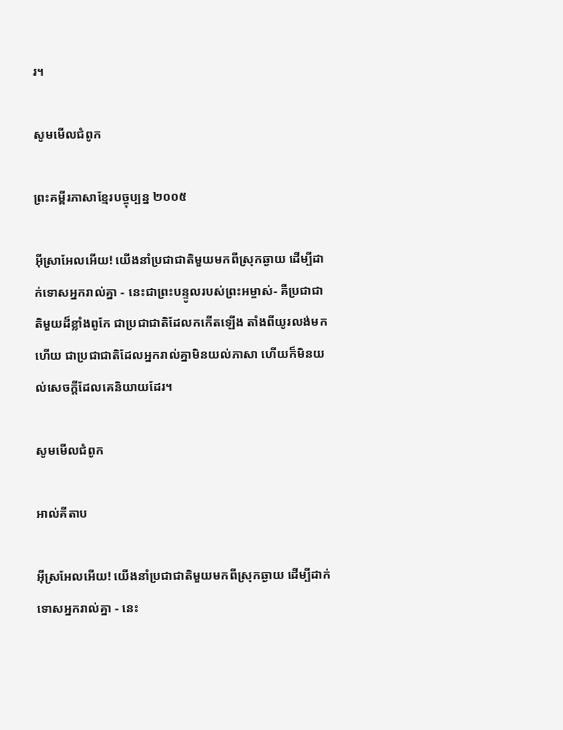រ។

សូមមើលជំពូក

ព្រះគម្ពីរភាសាខ្មែរបច្ចុប្បន្ន ២០០៥

អ៊ីស្រា‌អែលអើយ! យើងនាំប្រជា‌ជាតិមួយមកពីស្រុកឆ្ងាយ ដើម្បីដាក់ទោសអ្នករាល់គ្នា - នេះជាព្រះ‌បន្ទូលរបស់ព្រះ‌អម្ចាស់- គឺប្រជា‌ជាតិមួយដ៏ខ្លាំងពូកែ ជាប្រជា‌ជាតិដែលកកើតឡើង តាំងពីយូរ‌លង់មកហើយ ជាប្រជា‌ជាតិដែលអ្នករាល់គ្នាមិនយល់ភាសា ហើយក៏មិនយល់សេចក្ដីដែលគេនិយាយដែរ។

សូមមើលជំពូក

អាល់គីតាប

អ៊ីស្រ‌អែលអើយ! យើងនាំប្រជា‌ជាតិមួយមកពីស្រុកឆ្ងាយ ដើម្បីដាក់ទោសអ្នករាល់គ្នា - នេះ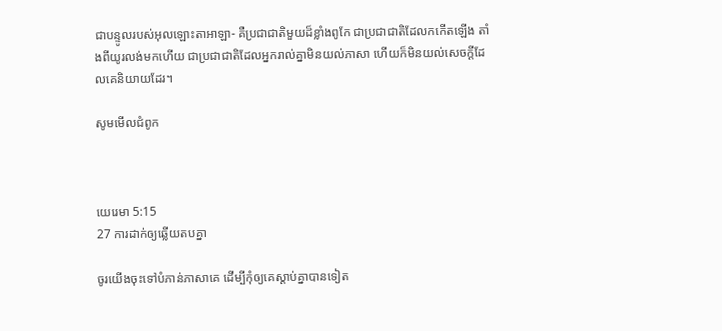ជាបន្ទូលរបស់អុលឡោះ‌តាអាឡា- គឺប្រជា‌ជាតិមួយដ៏ខ្លាំងពូកែ ជាប្រជា‌ជាតិដែលកកើតឡើង តាំងពីយូរ‌លង់មកហើយ ជាប្រជា‌ជាតិដែលអ្នករាល់គ្នាមិនយល់ភាសា ហើយក៏មិនយល់សេចក្ដីដែលគេនិយាយដែរ។

សូមមើលជំពូក



យេរេមា 5:15
27 ការដាក់ឲ្យឆ្លើយតបគ្នា

ចូរយើងចុះទៅបំភាន់ភាសាគេ ដើម្បីកុំឲ្យគេស្តាប់គ្នាបានទៀត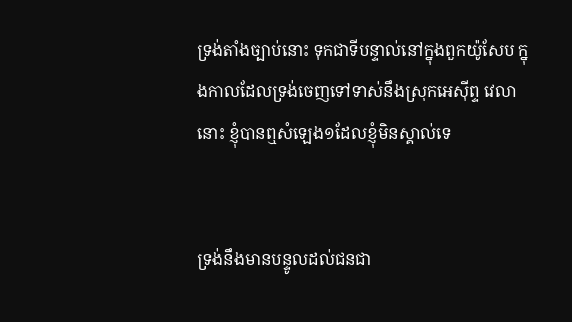ទ្រង់តាំងច្បាប់នោះ ទុកជាទីបន្ទាល់នៅក្នុងពួកយ៉ូសែប ក្នុងកាលដែលទ្រង់ចេញទៅទាស់នឹងស្រុកអេស៊ីព្ទ វេលានោះ ខ្ញុំបានឮសំឡេង១ដែលខ្ញុំមិនស្គាល់ទេ


ទ្រង់នឹងមានបន្ទូលដល់ជន‌ជា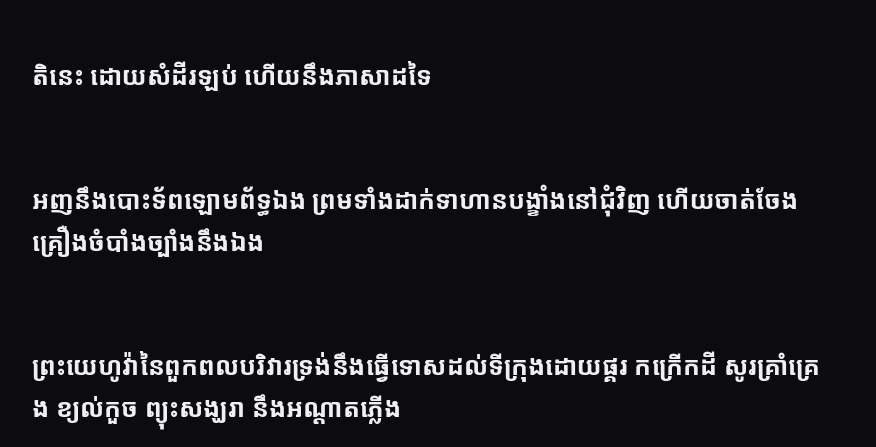តិនេះ ដោយសំដីរឡប់ ហើយនឹងភាសាដទៃ


អញនឹងបោះទ័ពឡោម‌ព័ទ្ធឯង ព្រមទាំងដាក់ទាហានបង្ខាំងនៅជុំវិញ ហើយចាត់‌ចែងគ្រឿងចំបាំងច្បាំងនឹងឯង


ព្រះ‌យេហូវ៉ានៃពួកពល‌បរិវារទ្រង់នឹងធ្វើទោសដល់ទីក្រុងដោយផ្គរ កក្រើកដី សូរគ្រាំ‌គ្រេង ខ្យល់កួច ព្យុះសង្ឃរា នឹងអណ្តាតភ្លើង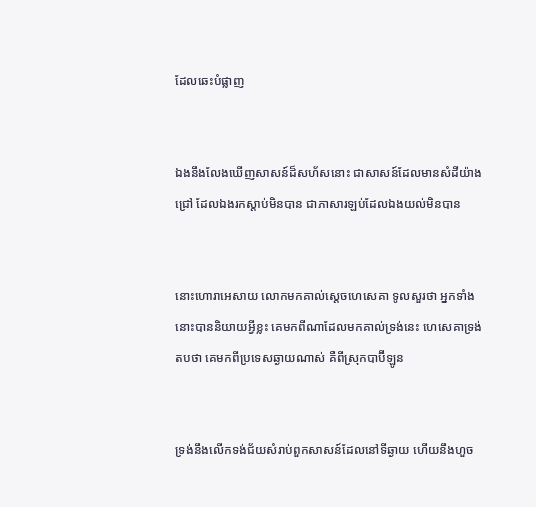ដែលឆេះបំផ្លាញ


ឯងនឹងលែងឃើញសាសន៍ដ៏សហ័សនោះ ជាសាសន៍ដែលមានសំដីយ៉ាងជ្រៅ ដែលឯងរកស្តាប់មិនបាន ជាភាសារឡប់ដែលឯងយល់មិនបាន


នោះហោរាអេសាយ លោកមកគាល់ស្តេចហេសេគា ទូលសួរថា អ្នកទាំងនោះបាននិយាយអ្វីខ្លះ គេមកពីណាដែលមកគាល់ទ្រង់នេះ ហេសេគាទ្រង់តបថា គេមកពីប្រទេសឆ្ងាយណាស់ គឺពីស្រុកបាប៊ីឡូន


ទ្រង់នឹងលើកទង់‌ជ័យសំរាប់ពួកសាសន៍ដែលនៅទីឆ្ងាយ ហើយនឹងហួច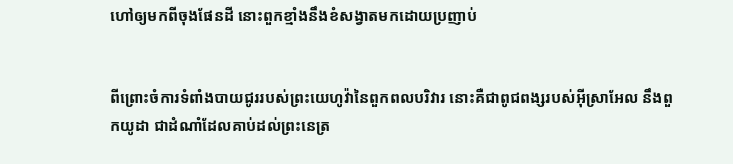ហៅឲ្យមកពីចុងផែនដី នោះពួកខ្មាំងនឹងខំសង្វាតមកដោយប្រញាប់


ពីព្រោះចំការទំពាំង‌បាយ‌ជូររបស់ព្រះ‌យេហូវ៉ានៃពួកពល‌បរិវារ នោះគឺជាពូជ‌ពង្សរបស់អ៊ីស្រាអែល នឹងពួកយូដា ជាដំណាំដែលគាប់ដល់ព្រះ‌នេត្រ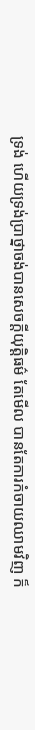ទ្រង់ ហើយទ្រង់ប្រាថ្នាចង់បានសេចក្ដីយុត្តិ‌ធម៌ តែមើល បានតែការកំចាយឈាមវិញ ក៏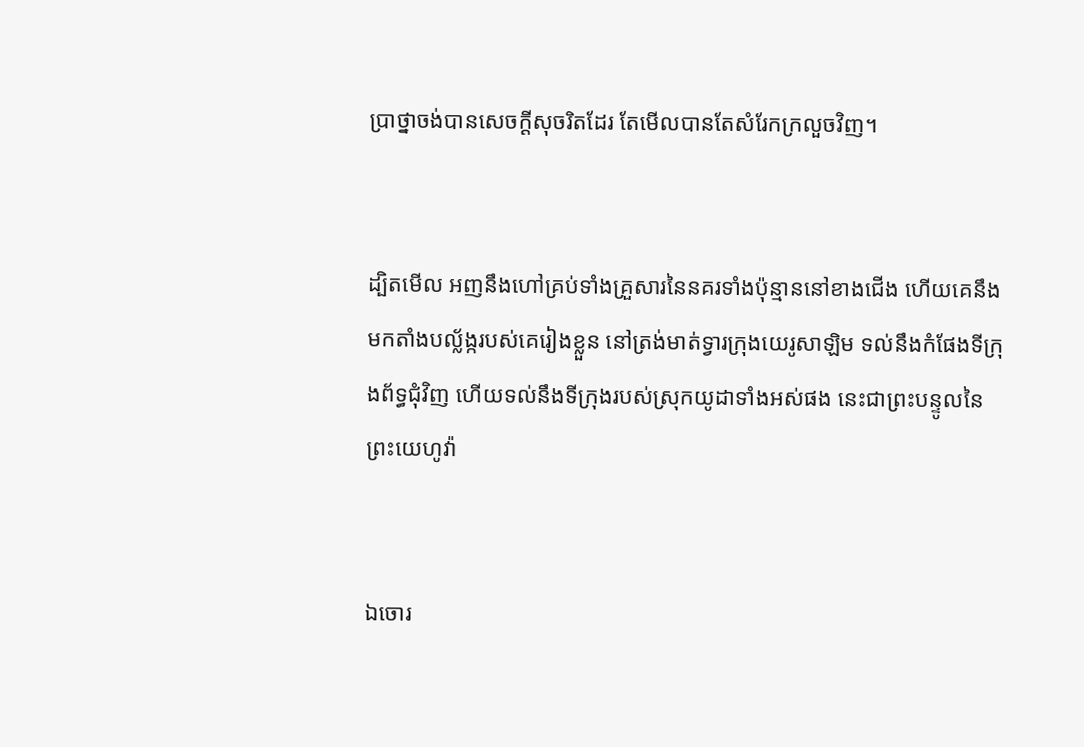ប្រាថ្នាចង់បានសេចក្ដីសុចរិតដែរ តែមើលបានតែសំរែកក្រលួចវិញ។


ដ្បិតមើល អញនឹងហៅគ្រប់ទាំងគ្រួសារនៃនគរទាំងប៉ុន្មាននៅខាងជើង ហើយគេនឹងមកតាំងបល្ល័ង្ករបស់គេរៀងខ្លួន នៅត្រង់មាត់ទ្វារក្រុងយេរូ‌សាឡិម ទល់នឹងកំផែងទីក្រុងព័ទ្ធជុំវិញ ហើយទល់នឹងទីក្រុងរបស់ស្រុកយូដាទាំងអស់ផង នេះជាព្រះ‌បន្ទូលនៃព្រះ‌យេហូវ៉ា


ឯចោរ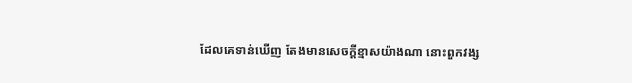ដែលគេទាន់ឃើញ តែងមានសេចក្ដីខ្មាសយ៉ាងណា នោះពួកវង្ស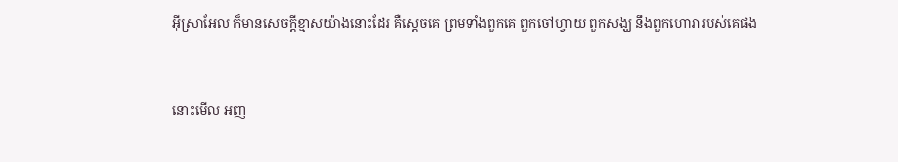អ៊ីស្រាអែល ក៏មានសេចក្ដីខ្មាសយ៉ាងនោះដែរ គឺស្តេចគេ ព្រមទាំងពួកគេ ពួកចៅហ្វាយ ពួកសង្ឃ នឹងពួកហោរារបស់គេផង


នោះមើល អញ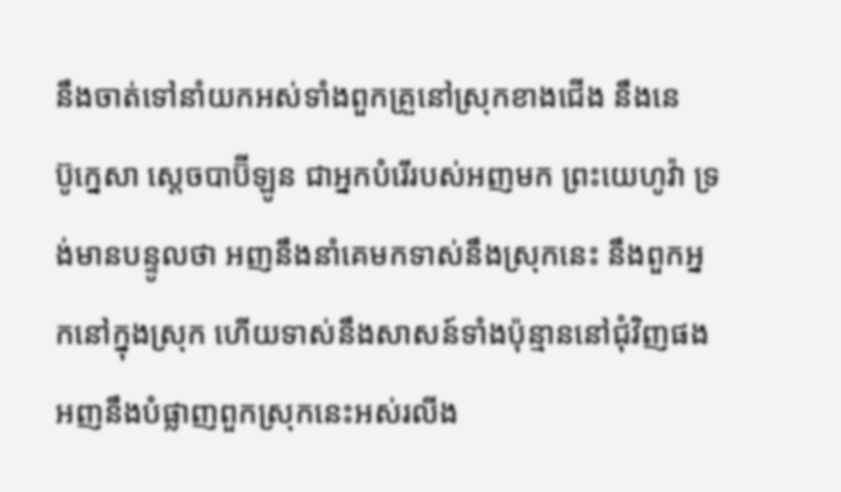នឹងចាត់ទៅនាំយកអស់ទាំងពួកគ្រួនៅស្រុកខាងជើង នឹងនេប៊ូ‌ក្នេសា ស្តេចបាប៊ីឡូន ជាអ្នកបំរើរបស់អញមក ព្រះ‌យេហូវ៉ា ទ្រង់មានបន្ទូលថា អញនឹងនាំគេមកទាស់នឹងស្រុកនេះ នឹងពួកអ្នកនៅក្នុងស្រុក ហើយទាស់នឹងសាសន៍ទាំងប៉ុន្មាននៅជុំវិញផង អញនឹងបំផ្លាញពួកស្រុកនេះអស់រលីង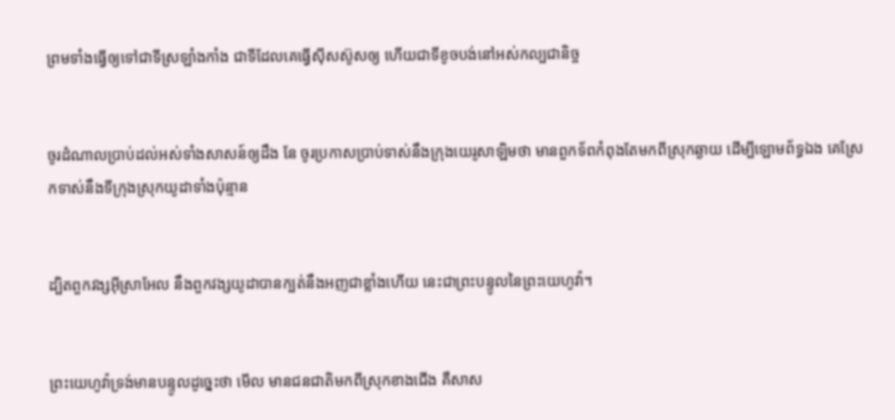ព្រមទាំងធ្វើឲ្យទៅជាទីស្រឡាំង‌កាំង ជាទីដែលគេធ្វើស៊ីស‌ស៊ូសឲ្យ ហើយជាទីខូចបង់នៅអស់‌កល្ប‌ជានិច្ច


ចូរដំណាលប្រាប់ដល់អស់ទាំងសាសន៍ឲ្យដឹង នែ ចូរប្រកាសប្រាប់ទាស់នឹងក្រុងយេរូ‌សាឡិមថា មានពួកទ័ពកំពុងតែមកពីស្រុកឆ្ងាយ ដើម្បីឡោម‌ព័ទ្ធឯង គេស្រែកទាស់នឹងទីក្រុងស្រុកយូដាទាំងប៉ុន្មាន


ដ្បិតពួកវង្សអ៊ីស្រាអែល នឹងពួកវង្សយូដាបានក្បត់នឹងអញជាខ្លាំងហើយ នេះជាព្រះ‌បន្ទូលនៃព្រះ‌យេហូវ៉ា។


ព្រះ‌យេហូវ៉ាទ្រង់មានបន្ទូលដូច្នេះថា មើល មានជន‌ជាតិមកពីស្រុកខាងជើង គឺសាស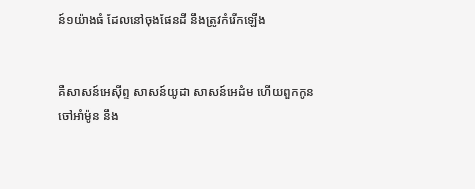ន៍១យ៉ាងធំ ដែលនៅចុងផែនដី នឹងត្រូវកំរើកឡើង


គឺសាសន៍អេស៊ីព្ទ សាសន៍យូដា សាសន៍អេដំម ហើយពួកកូនចៅអាំម៉ូន នឹង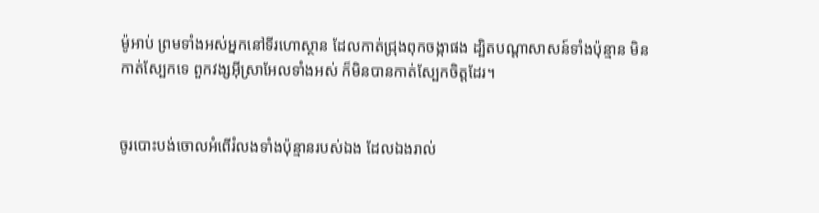ម៉ូអាប់ ព្រមទាំងអស់អ្នកនៅទីរហោ‌ស្ថាន ដែលកាត់ជ្រុងពុក‌ចង្កាផង ដ្បិតបណ្តាសាសន៍ទាំងប៉ុន្មាន មិនកាត់ស្បែកទេ ពួកវង្សអ៊ីស្រាអែលទាំងអស់ ក៏មិនបានកាត់ស្បែកចិត្តដែរ។


ចូរបោះ‌បង់ចោលអំពើរំលងទាំងប៉ុន្មានរបស់ឯង ដែលឯងរាល់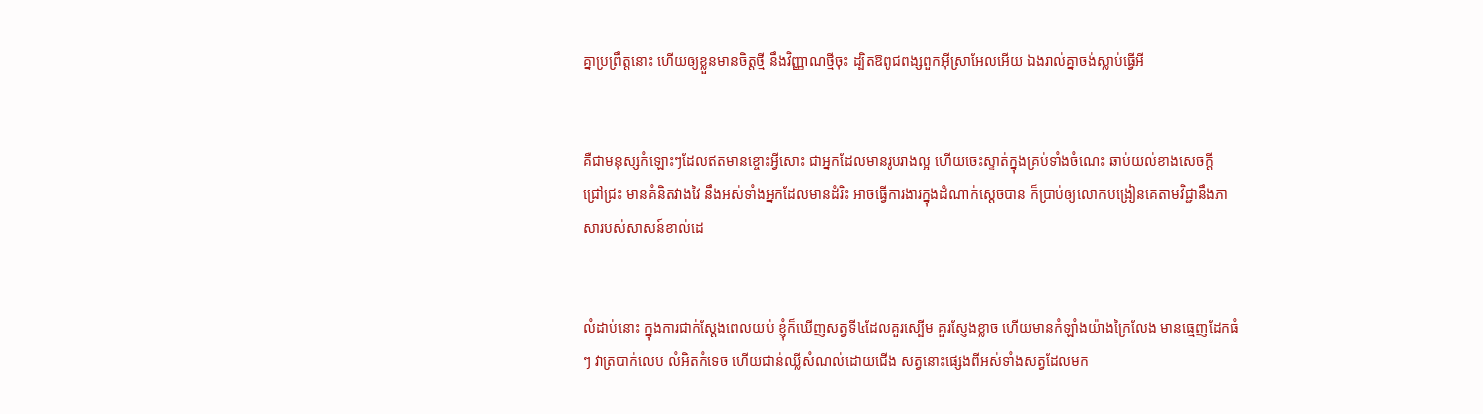គ្នាប្រព្រឹត្តនោះ ហើយឲ្យខ្លួនមានចិត្តថ្មី នឹងវិញ្ញាណថ្មីចុះ ដ្បិតឱពូជ‌ពង្សពួកអ៊ីស្រាអែលអើយ ឯងរាល់គ្នាចង់ស្លាប់ធ្វើអី


គឺជាមនុស្សកំឡោះៗដែលឥតមានខ្ចោះអ្វីសោះ ជាអ្នកដែលមានរូបរាងល្អ ហើយចេះស្ទាត់ក្នុងគ្រប់ទាំងចំណេះ ឆាប់យល់ខាងសេចក្ដីជ្រៅ‌ជ្រះ មានគំនិតវាង‌វៃ នឹងអស់ទាំងអ្នកដែលមានដំរិះ អាចធ្វើការ‌ងារក្នុងដំណាក់ស្តេចបាន ក៏ប្រាប់ឲ្យលោកបង្រៀនគេតាមវិជ្ជានឹងភាសារបស់សាសន៍ខាល់ដេ


លំដាប់នោះ ក្នុងការជាក់ស្តែងពេលយប់ ខ្ញុំក៏ឃើញសត្វទី៤ដែលគួរស្បើម គួរស្ញែងខ្លាច ហើយមានកំឡាំងយ៉ាងក្រៃ‌លែង មានធ្មេញដែកធំៗ វាត្របាក់លេប លំអិតកំទេច ហើយជាន់ឈ្លីសំណល់ដោយជើង សត្វនោះផ្សេងពីអស់ទាំងសត្វដែលមក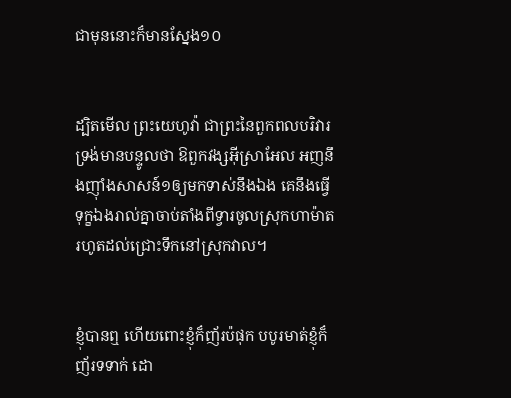ជាមុននោះក៏មានស្នែង១០


ដ្បិតមើល ព្រះ‌យេហូវ៉ា ជាព្រះនៃពួកពលបរិវារ ទ្រង់មានបន្ទូលថា ឱពួកវង្សអ៊ីស្រាអែល អញនឹងញ៉ាំងសាសន៍១ឲ្យមកទាស់នឹងឯង គេនឹងធ្វើទុក្ខឯងរាល់គ្នាចាប់តាំងពីទ្វារចូលស្រុកហាម៉ាត រហូតដល់ជ្រោះទឹកនៅស្រុកវាល។


ខ្ញុំបានឮ ហើយពោះខ្ញុំក៏ញ័រប៉ផុក បបូរមាត់ខ្ញុំក៏ញ័រទទាក់ ដោ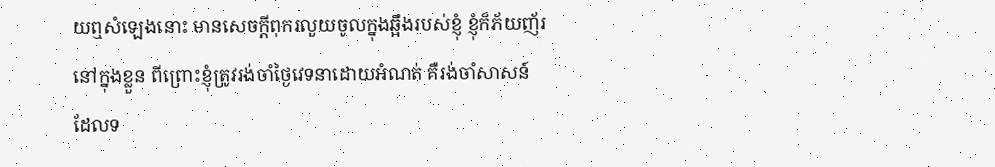យឮសំឡេងនោះ មានសេចក្ដីពុក‌រលួយចូលក្នុងឆ្អឹងរបស់ខ្ញុំ ខ្ញុំក៏ភ័យ‌ញ័រនៅក្នុងខ្លួន ពីព្រោះខ្ញុំត្រូវរង់‌ចាំថ្ងៃវេទនាដោយអំណត់ គឺរង់‌ចាំសាសន៍ដែលទ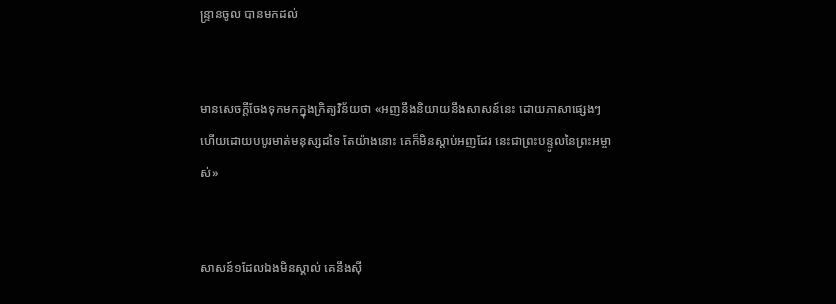ន្ទ្រានចូល បានមកដល់


មានសេចក្ដីចែងទុកមកក្នុងក្រិត្យ‌វិន័យថា «អញនឹងនិយាយនឹងសាសន៍នេះ ដោយភាសាផ្សេងៗ ហើយដោយបបូរមាត់មនុស្សដទៃ តែយ៉ាងនោះ គេក៏មិនស្តាប់អញដែរ នេះជាព្រះ‌បន្ទូលនៃព្រះ‌អម្ចាស់»


សាសន៍១ដែលឯងមិនស្គាល់ គេនឹងស៊ី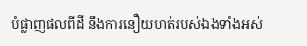បំផ្លាញផលពីដី នឹងការនឿយ‌ហត់របស់ឯងទាំងអស់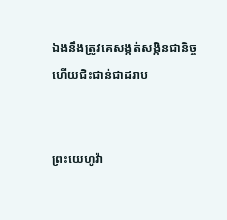ឯងនឹងត្រូវគេសង្កត់‌សង្កិនជានិច្ច ហើយជិះ‌ជាន់ជាដរាប


ព្រះ‌យេហូវ៉ា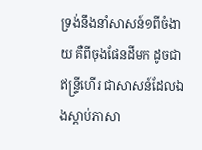ទ្រង់នឹងនាំសាសន៍១ពីចំងាយ គឺពីចុងផែនដីមក ដូចជាឥន្ទ្រីហើរ ជាសាសន៍ដែលឯងស្តាប់ភាសា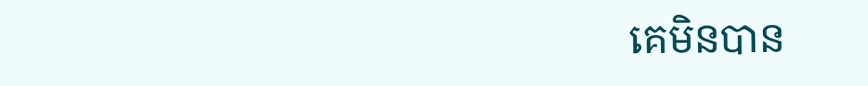គេមិនបាន